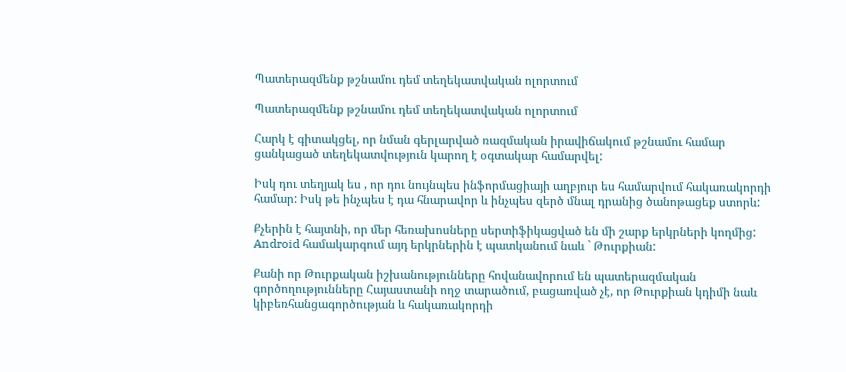Պատերազմենք թշնամու դեմ տեղեկատվական ոլորտում

Պատերազմենք թշնամու դեմ տեղեկատվական ոլորտում

Հարկ է գիտակցել, որ նման գերլարված ռազմական իրավիճակում թշնամու համար ցանկացած տեղեկատվություն կարող է օգտակար համարվել:

Իսկ դու տեղյակ ես , որ դու նույնպես ինֆորմացիայի աղբյուր ես համարվում հակառակորդի համար: Իսկ թե ինչպես է դա հնարավոր և ինչպես զերծ մնալ դրանից ծանոթացեք ստորև:

Քչերին է հայտնի, որ մեր հեռախոսները սերտիֆիկացված են մի շարք երկրների կողմից: Android համակարգում այդ երկրներին է պատկանում նաև ` Թուրքիան:

Քանի որ Թուրքական իշխանությունները հովանավորում են պատերազմական գործողությունները Հայաստանի ողջ տարածում, բացառված չէ, որ Թուրքիան կդիմի նաև կիբեռհանցագործության և հակառակորդի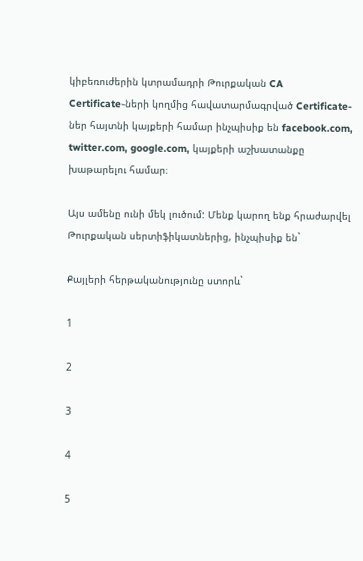կիբեռուժերին կտրամադրի Թուրքական CA Certificate֊ների կողմից հավատարմագրված Certificate-ներ հայտնի կայքերի համար ինչպիսիք են facebook.com, twitter.com, google.com, կայքերի աշխատանքը խաթարելու համար։

Այս ամենը ունի մեկ լուծում: Մենք կարող ենք հրաժարվել Թուրքական սերտիֆիկատներից, ինչպիսիք են`

Քայլերի հերթականությունը ստորև`

1

2

3

4

5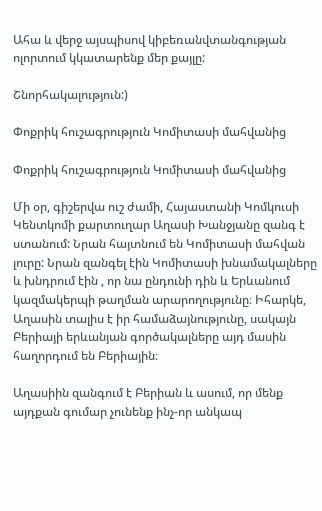Ահա և վերջ այսպիսով կիբեռանվտանգության ոլորտում կկատարենք մեր քայլը:

Շնորհակալություն:)

Փոքրիկ հուշագրություն Կոմիտասի մահվանից

Փոքրիկ հուշագրություն Կոմիտասի մահվանից

Մի օր, գիշերվա ուշ ժամի, Հայաստանի Կոմկուսի Կենտկոմի քարտուղար Աղասի Խանջյանը զանգ է ստանում: Նրան հայտնում են Կոմիտասի մահվան լուրը: Նրան զանգել էին Կոմիտասի խնամակալները և խնդրում էին , որ նա ընդունի դին և Երևանում կազմակերպի թաղման արարողությունը։ Իհարկե, Աղասին տալիս է իր համաձայնությունը, սակայն Բերիայի երևանյան գործակալները այդ մասին հաղորդում են Բերիային։

Աղասիին զանգում է Բերիան և ասում, որ մենք այդքան գումար չունենք ինչ-որ անկապ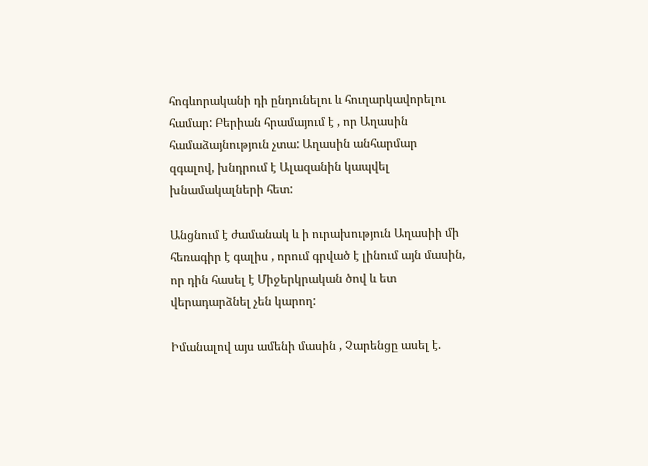հոգևորականի դի ընդունելու և հուղարկավորելու համար: Բերիան հրամայում է , որ Աղասին համաձայնություն չտա: Աղասին անհարմար զգալով, խնդրում է Ալազանին կապվել խնամակալների հետ:

Անցնում է ժամանակ և ի ուրախություն Աղասիի մի հեռագիր է գալիս , որում գրված է լինում այն մասին, որ դին հասել է Միջերկրական ծով և ետ վերադարձնել չեն կարող:

Իմանալով այս ամենի մասին , Չարենցը ասել է.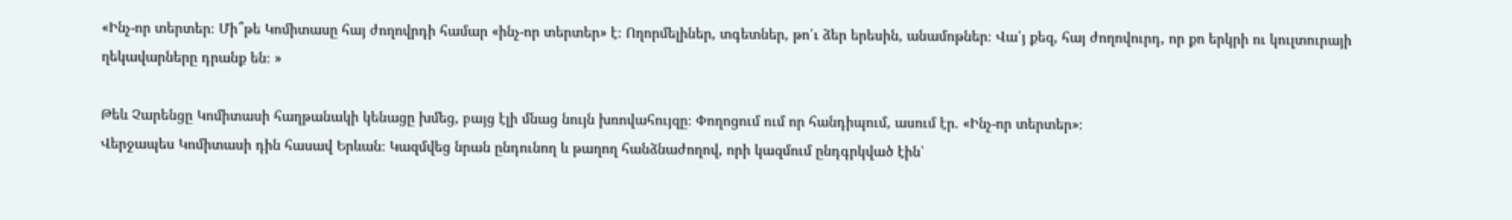«Ինչ-որ տերտեր։ Մի՞թե Կոմիտասը հայ ժողովրդի համար «ինչ-որ տերտեր» է։ Ողորմելիներ, տգետներ, թո՛ւ ձեր երեսին, անամոթներ։ Վա՛յ քեզ, հայ ժողովուրդ, որ քո երկրի ու կուլտուրայի ղեկավարները դրանք են։ »

Թեև Չարենցը Կոմիտասի հաղթանակի կենացը խմեց, բայց էլի մնաց նույն խռովահույզը։ Փողոցում ում որ հանդիպում, ասում էր. «Ինչ-որ տերտեր»։
Վերջապես Կոմիտասի դին հասավ Երևան։ Կազմվեց նրան ընդունող և թաղող հանձնաժողով, որի կազմում ընդգրկված էին՝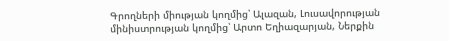Գրողների միության կողմից՝ Ալազան, Լուսավորության մինիստրության կողմից՝ Արտո Եղիազարյան, Ներքին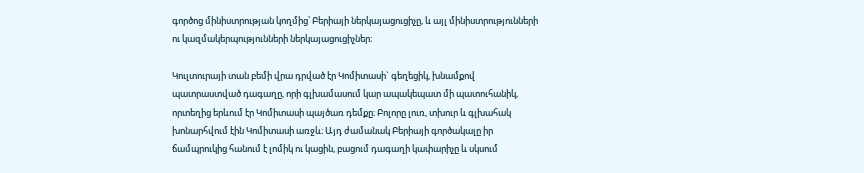գործոց մինիստրության կողմից՝ Բերիայի ներկայացուցիչը, և այլ մինիստրությունների ու կազմակերպությունների ներկայացուցիչներ։

Կուլտուրայի տան բեմի վրա դրված էր Կոմիտասի` գեղեցիկ, խնամքով պատրաստված դագաղը, որի գլխամասում կար ապակեպատ մի պատուհանիկ, որտեղից երևում էր Կոմիտասի պայծառ դեմքը։ Բոլորը լուռ, տխուր և գլխահակ խոնարհվում էին Կոմիտասի առջև։ Այդ ժամանակ Բերիայի գործակալը իր ճամպրուկից հանում է լոմիկ ու կացին, բացում դագաղի կափարիչը և սկսում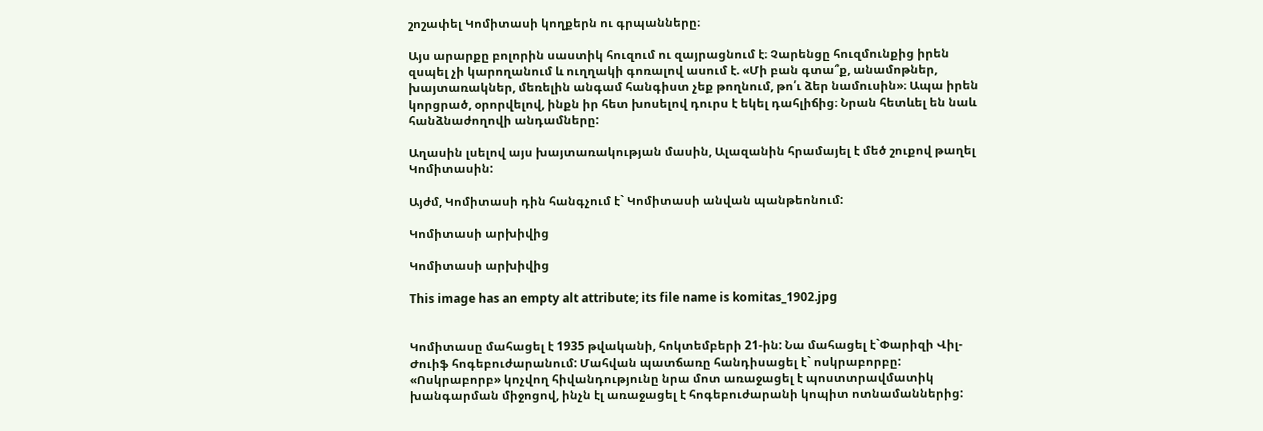շոշափել Կոմիտասի կողքերն ու գրպանները։

Այս արարքը բոլորին սաստիկ հուզում ու զայրացնում է։ Չարենցը հուզմունքից իրեն զսպել չի կարողանում և ուղղակի գոռալով ասում է. «Մի բան գտա՞ք, անամոթներ, խայտառակներ, մեռելին անգամ հանգիստ չեք թողնում, թո՛ւ ձեր նամուսին»։ Ապա իրեն կորցրած, օրորվելով, ինքն իր հետ խոսելով դուրս է եկել դահլիճից։ Նրան հետևել են նաև հանձնաժողովի անդամները:

Աղասին լսելով այս խայտառակության մասին, Ալազանին հրամայել է մեծ շուքով թաղել Կոմիտասին:

Այժմ, Կոմիտասի դին հանգչում է` Կոմիտասի անվան պանթեոնում:

Կոմիտասի արխիվից

Կոմիտասի արխիվից

This image has an empty alt attribute; its file name is komitas_1902.jpg


Կոմիտասը մահացել է 1935 թվականի, հոկտեմբերի 21-ին: Նա մահացել է`Փարիզի Վիլ-Ժուիֆ հոգեբուժարանում: Մահվան պատճառը հանդիսացել է` ոսկրաբորբը: «Ոսկրաբորբ» կոչվող հիվանդությունը նրա մոտ առաջացել է պոստտրավմատիկ խանգարման միջոցով, ինչն էլ առաջացել է հոգեբուժարանի կոպիտ ոտնամաններից: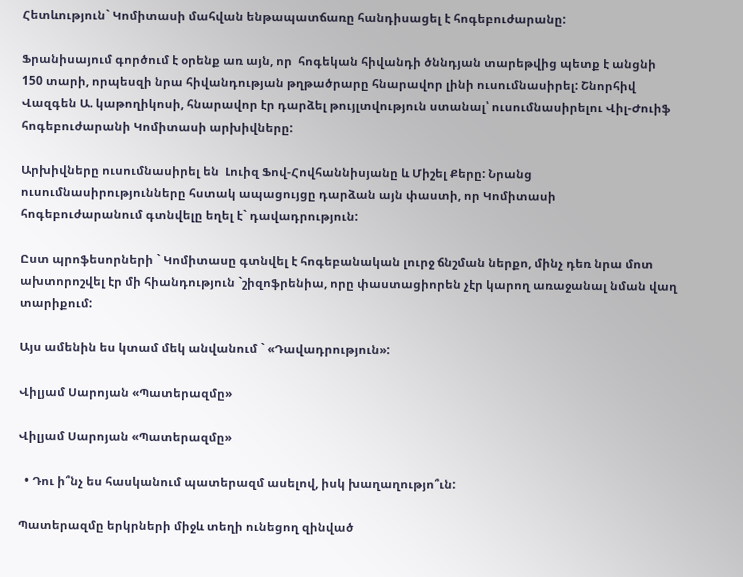Հետևություն` Կոմիտասի մահվան ենթապատճառը հանդիսացել է հոգեբուժարանը:

Ֆրանիսայում գործում է օրենք առ այն, որ  հոգեկան հիվանդի ծննդյան տարեթվից պետք է անցնի 150 տարի, որպեսզի նրա հիվանդության թղթածրարը հնարավոր լինի ուսումնասիրել: Շնորհիվ Վազգեն Ա. կաթողիկոսի, հնարավոր էր դարձել թույլտվություն ստանալ՝ ուսումնասիրելու Վիլ-Ժուիֆ հոգեբուժարանի Կոմիտասի արխիվները:

Արխիվները ուսումնասիրել են  Լուիզ Ֆով-Հովհաննիսյանը և Միշել Քերը: Նրանց ուսումնասիրությունները հստակ ապացույցը դարձան այն փաստի, որ Կոմիտասի հոգեբուժարանում գտնվելը եղել է` դավադրություն:

Ըստ պրոֆեսորների ` Կոմիտասը գտնվել է հոգեբանական լուրջ ճնշման ներքո, մինչ դեռ նրա մոտ ախտորոշվել էր մի հիանդություն `շիզոֆրենիա, որը փաստացիորեն չէր կարող առաջանալ նման վաղ տարիքում:

Այս ամենին ես կտամ մեկ անվանում ` «Դավադրություն»:

Վիլյամ Սարոյան «Պատերազմը»

Վիլյամ Սարոյան «Պատերազմը»

  • Դու ի՞նչ ես հասկանում պատերազմ ասելով, իսկ խաղաղությո՞ւն:

Պատերազմը երկրների միջև տեղի ունեցող զինված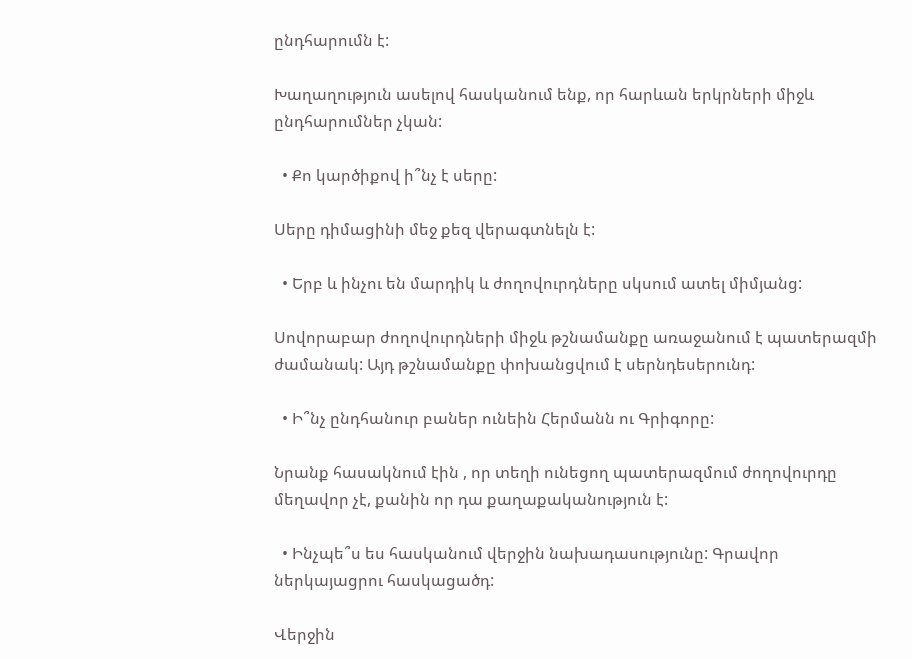ընդհարումն է:

Խաղաղություն ասելով հասկանում ենք, որ հարևան երկրների միջև ընդհարումներ չկան:

  • Քո կարծիքով ի՞նչ է սերը:

Սերը դիմացինի մեջ քեզ վերագտնելն է:

  • Երբ և ինչու են մարդիկ և ժողովուրդները սկսում ատել միմյանց:

Սովորաբար ժողովուրդների միջև թշնամանքը առաջանում է պատերազմի ժամանակ: Այդ թշնամանքը փոխանցվում է սերնդեսերունդ:

  • Ի՞նչ ընդհանուր բաներ ունեին Հերմանն ու Գրիգորը:

Նրանք հասակնում էին , որ տեղի ունեցող պատերազմում ժողովուրդը մեղավոր չէ, քանին որ դա քաղաքականություն է:

  • Ինչպե՞ս ես հասկանում վերջին նախադասությունը: Գրավոր ներկայացրու հասկացածդ:

Վերջին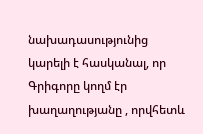նախադասությունից կարելի է հասկանալ, որ Գրիգորը կողմ էր խաղաղությանը , որվհետև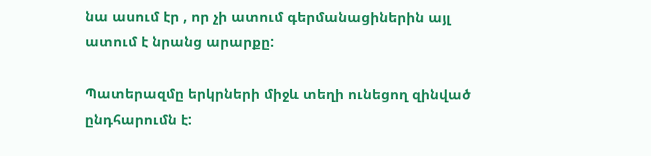նա ասում էր , որ չի ատում գերմանացիներին այլ ատում է նրանց արարքը:

Պատերազմը երկրների միջև տեղի ունեցող զինված ընդհարումն է: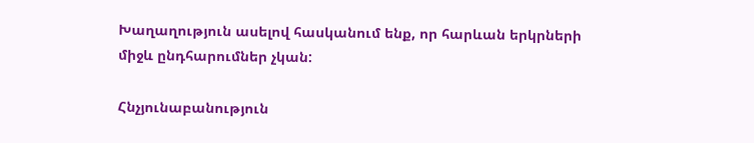Խաղաղություն ասելով հասկանում ենք, որ հարևան երկրների միջև ընդհարումներ չկան:

Հնչյունաբանություն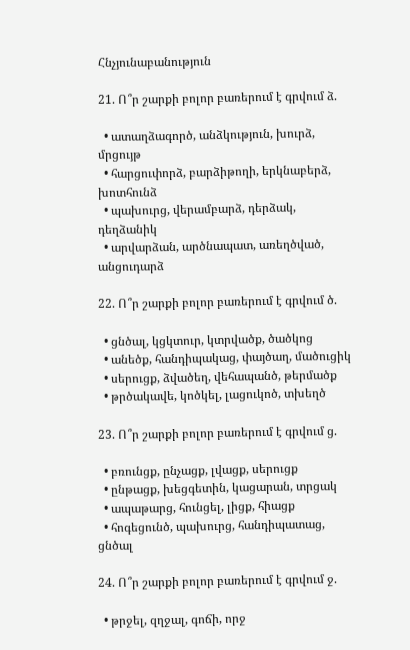Հնչյունաբանություն

21. Ո՞ր շարքի բոլոր բառերում է գրվում ձ.

  • ատաղձագործ, անձկություն, խուրձ, մրցույթ
  • հարցուփորձ, բարձիթողի, երկնաբերձ, խոտհունձ
  • պախուրց, վերամբարձ, դերձակ, դեղձանիկ
  • արվարձան, արծնապատ, առեղծված, անցուդարձ

22. Ո՞ր շարքի բոլոր բառերում է գրվում ծ.

  • ցնծալ, կցկտուր, կտրվածք, ծածկոց
  • անեծք, հանդիպակաց, փայծաղ, մածուցիկ
  • սերուցք, ձվածեղ, վեհապանծ, թերմածք
  • թրծակավե, կոծկել, լացուկոծ, տխեղծ

23. Ո՞ր շարքի բոլոր բառերում է գրվում ց.

  • բռունցք, ընչացք, լվացք, սերուցք
  • ընթացք, խեցգետին, կացարան, տրցակ
  • ապաթարց, հունցել, լիցք, հիացք
  • հոգեցունծ, պախուրց, հանդիպատաց, ցնծալ

24. Ո՞ր շարքի բոլոր բառերում է գրվում ջ.

  • թրջել, զղջալ, գոճի, որջ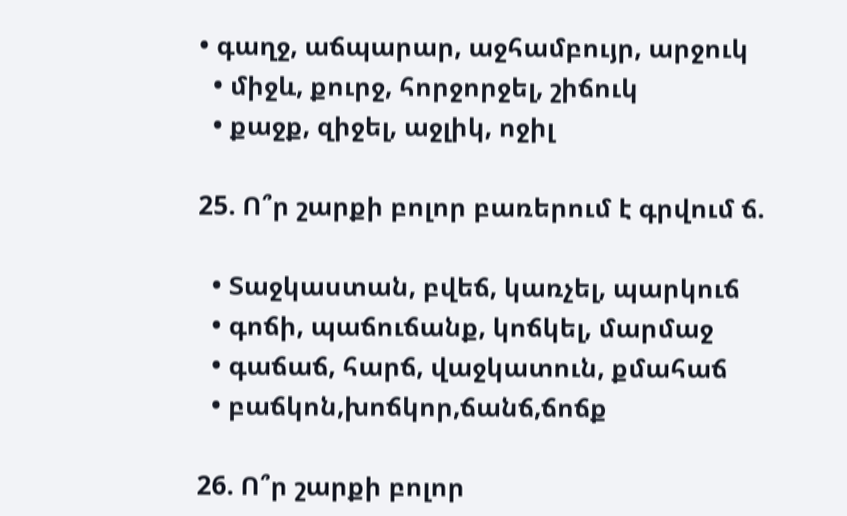• գաղջ, աճպարար, աջհամբույր, արջուկ
  • միջև, քուրջ, հորջորջել, շիճուկ
  • քաջք, զիջել, աջլիկ, ոջիլ

25. Ո՞ր շարքի բոլոր բառերում է գրվում ճ.

  • Տաջկաստան, բվեճ, կառչել, պարկուճ
  • գոճի, պաճուճանք, կոճկել, մարմաջ
  • գաճաճ, հարճ, վաջկատուն, քմահաճ
  • բաճկոն,խոճկոր,ճանճ,ճոճք

26. Ո՞ր շարքի բոլոր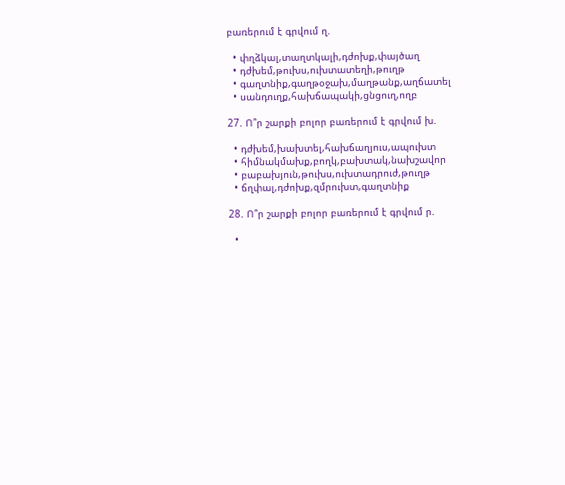բառերում է գրվում ղ.

  • փղձկալ,տաղտկալի,դժոխք,փայծաղ
  • դժխեմ,թուխս,ուխտատեղի,թուղթ
  • գաղտնիք,գաղթօջախ,մաղթանք,աղճատել
  • սանդուղք,հախճապակի,ցնցուղ,ողբ

27. Ո՞ր շարքի բոլոր բառերում է գրվում խ.

  • դժխեմ,խախտել,հախճաղյուս,ապուխտ
  • հիմնակմախք,բողկ,բախտակ,նախշավոր
  • բաբախյուն,թուխս,ուխտադրուժ,թուղթ
  • ճղփալ,դժոխք,զմրուխտ,գաղտնիք

28. Ո՞ր շարքի բոլոր բառերում է գրվում ր.

  •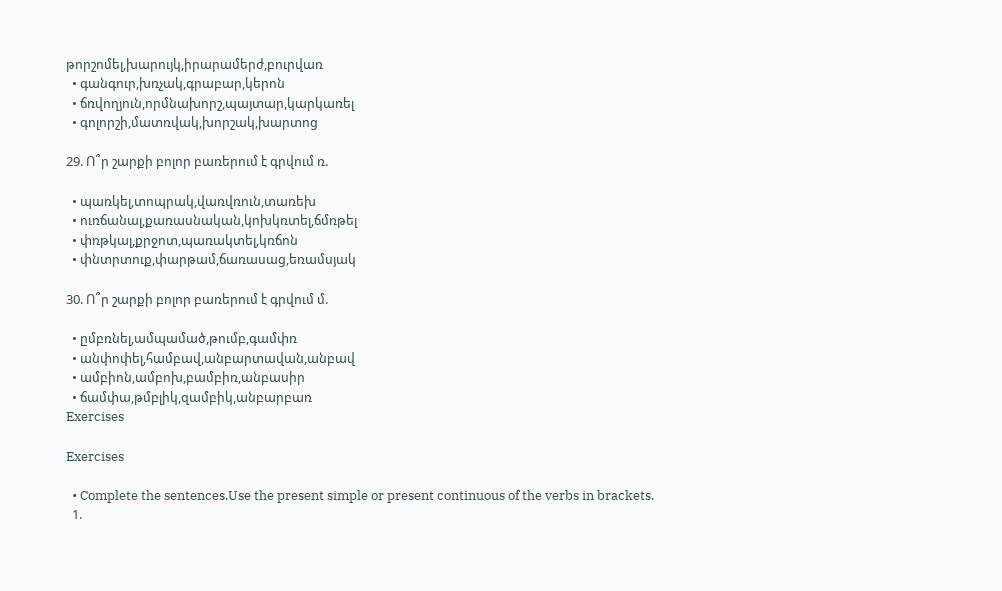թորշոմել,խարույկ,իրարամերժ,բուրվառ
  • գանգուր,խռչակ,գրաբար,կերոն
  • ճռվողյուն,որմնախորշ,պայտար,կարկառել
  • գոլորշի,մատռվակ,խորշակ,խարտոց

29. Ո՞ր շարքի բոլոր բառերում է գրվում ռ.

  • պառկել,տոպրակ,վառվռուն,տառեխ
  • ուռճանալ,քառասնական,կոխկռտել,ճմռթել
  • փռթկալ,քրջոտ,պառակտել,կռճոն
  • փնտրտուք,փարթամ,ճառասաց,եռամսյակ

30. Ո՞ր շարքի բոլոր բառերում է գրվում մ.

  • ըմբռնել,ամպամած,թումբ,գամփռ
  • անփոփել,համբավ,անբարտավան,անբավ
  • ամբիոն,ամբոխ,բամբիռ,անբասիր
  • ճամփա,թմբլիկ,զամբիկ,անբարբառ
Exercises

Exercises

  • Complete the sentences.Use the present simple or present continuous of the verbs in brackets.
  1.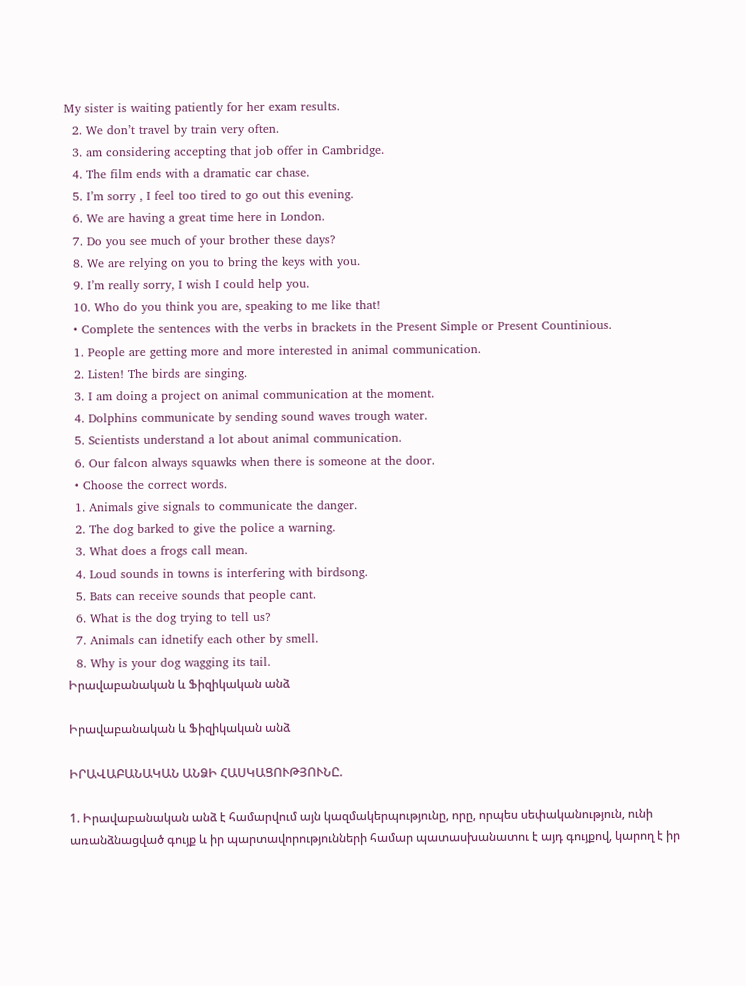My sister is waiting patiently for her exam results.
  2. We don’t travel by train very often.
  3. am considering accepting that job offer in Cambridge.
  4. The film ends with a dramatic car chase.
  5. I’m sorry , I feel too tired to go out this evening.
  6. We are having a great time here in London.
  7. Do you see much of your brother these days?
  8. We are relying on you to bring the keys with you.
  9. I’m really sorry, I wish I could help you.
  10. Who do you think you are, speaking to me like that!
  • Complete the sentences with the verbs in brackets in the Present Simple or Present Countinious.
  1. People are getting more and more interested in animal communication.
  2. Listen! The birds are singing.
  3. I am doing a project on animal communication at the moment.
  4. Dolphins communicate by sending sound waves trough water.
  5. Scientists understand a lot about animal communication.
  6. Our falcon always squawks when there is someone at the door.
  • Choose the correct words.
  1. Animals give signals to communicate the danger.
  2. The dog barked to give the police a warning.
  3. What does a frogs call mean.
  4. Loud sounds in towns is interfering with birdsong.
  5. Bats can receive sounds that people cant.
  6. What is the dog trying to tell us?
  7. Animals can idnetify each other by smell.
  8. Why is your dog wagging its tail.
Իրավաբանական և Ֆիզիկական անձ

Իրավաբանական և Ֆիզիկական անձ

ԻՐԱՎԱԲԱՆԱԿԱՆ ԱՆՁԻ ՀԱՍԿԱՑՈՒԹՅՈՒՆԸ.

1. Իրավաբանական անձ է համարվում այն կազմակերպությունը, որը, որպես սեփականություն, ունի առանձնացված գույք և իր պարտավորությունների համար պատասխանատու է այդ գույքով, կարող է իր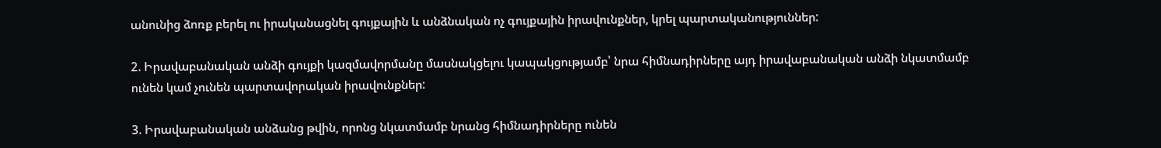անունից ձոռք բերել ու իրականացնել գույքային և անձնական ոչ գույքային իրավունքներ, կրել պարտականություններ:

2. Իրավաբանական անձի գույքի կազմավորմանը մասնակցելու կապակցությամբ՝ նրա հիմնադիրները այդ իրավաբանական անձի նկատմամբ ունեն կամ չունեն պարտավորական իրավունքներ:

3. Իրավաբանական անձանց թվին, որոնց նկատմամբ նրանց հիմնադիրները ունեն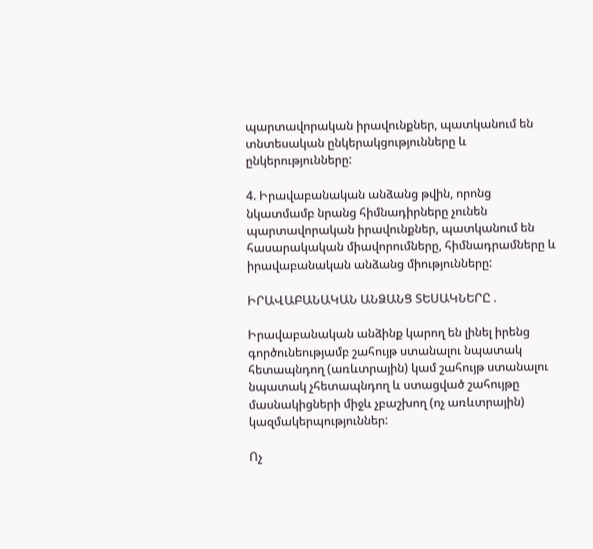պարտավորական իրավունքներ, պատկանում են տնտեսական ընկերակցությունները և ընկերությունները:

4. Իրավաբանական անձանց թվին, որոնց նկատմամբ նրանց հիմնադիրները չունեն պարտավորական իրավունքներ, պատկանում են հասարակական միավորումները, հիմնադրամները և իրավաբանական անձանց միությունները:

ԻՐԱՎԱԲԱՆԱԿԱՆ ԱՆՁԱՆՑ ՏԵՍԱԿՆԵՐԸ .

Իրավաբանական անձինք կարող են լինել իրենց գործունեությամբ շահույթ ստանալու նպատակ հետապնդող (առևտրային) կամ շահույթ ստանալու նպատակ չհետապնդող և ստացված շահույթը մասնակիցների միջև չբաշխող (ոչ առևտրային) կազմակերպություններ:

Ոչ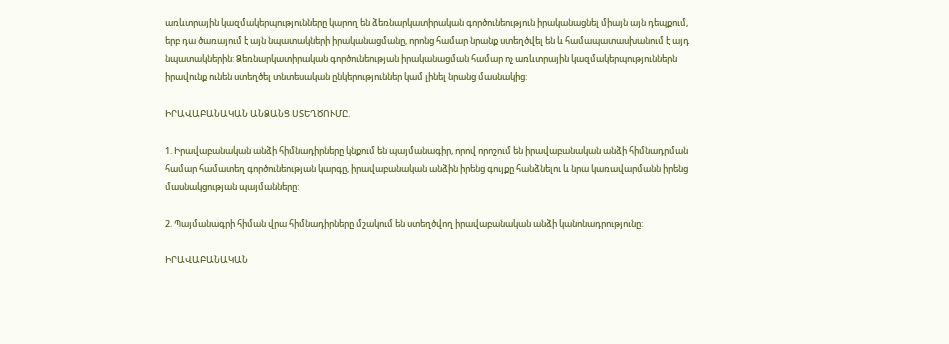առևտրային կազմակերպությունները կարող են ձեռնարկատիրական գործունեություն իրականացնել միայն այն դեպքում, երբ դա ծառայում է այն նպատակների իրականացմանը, որոնց համար նրանք ստեղծվել են և համապատասխանում է այդ նպատակներին: Ձեռնարկատիրական գործունեության իրականացման համար ոչ առևտրային կազմակերպություններն իրավունք ունեն ստեղծել տնտեսական ընկերություններ կամ լինել նրանց մասնակից:

ԻՐԱՎԱԲԱՆԱԿԱՆ ԱՆՁԱՆՑ ՍՏԵՂԾՈՒՄԸ.

1. Իրավաբանական անձի հիմնադիրները կնքում են պայմանագիր, որով որոշում են իրավաբանական անձի հիմնադրման համար համատեղ գործունեության կարգը, իրավաբանական անձին իրենց գույքը հանձնելու և նրա կառավարմանն իրենց մասնակցության պայմանները:

2. Պայմանագրի հիման վրա հիմնադիրները մշակում են ստեղծվող իրավաբանական անձի կանոնադրությունը:

ԻՐԱՎԱԲԱՆԱԿԱՆ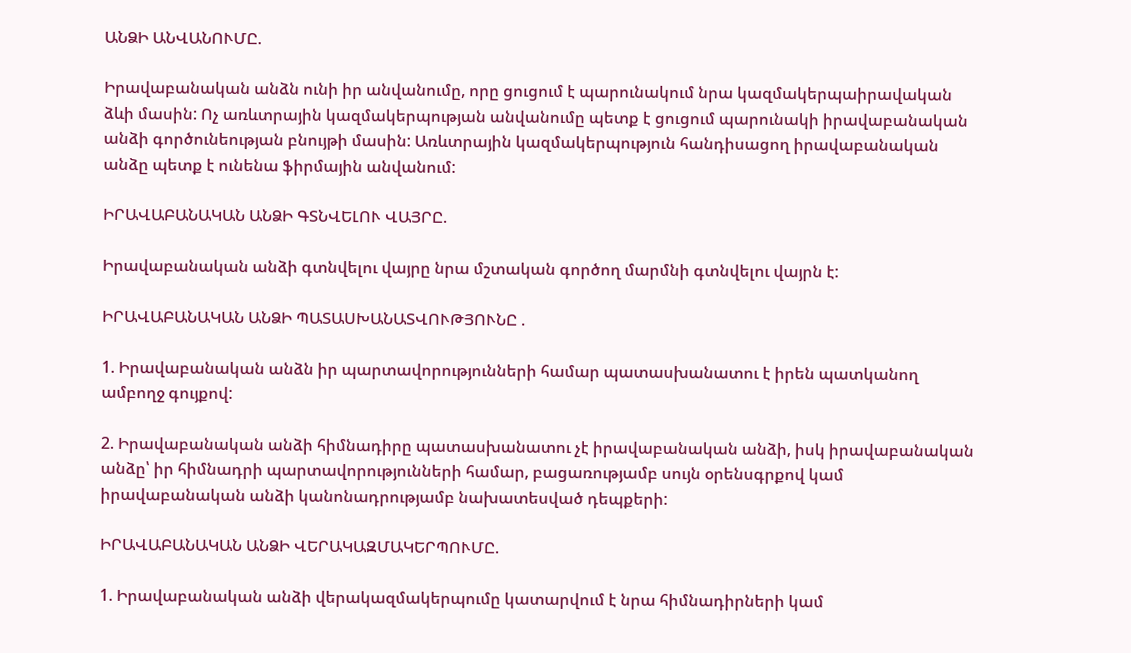ԱՆՁԻ ԱՆՎԱՆՈՒՄԸ.

Իրավաբանական անձն ունի իր անվանումը, որը ցուցում է պարունակում նրա կազմակերպաիրավական ձևի մասին: Ոչ առևտրային կազմակերպության անվանումը պետք է ցուցում պարունակի իրավաբանական անձի գործունեության բնույթի մասին: Առևտրային կազմակերպություն հանդիսացող իրավաբանական անձը պետք է ունենա ֆիրմային անվանում:

ԻՐԱՎԱԲԱՆԱԿԱՆ ԱՆՁԻ ԳՏՆՎԵԼՈՒ ՎԱՅՐԸ.

Իրավաբանական անձի գտնվելու վայրը նրա մշտական գործող մարմնի գտնվելու վայրն է:

ԻՐԱՎԱԲԱՆԱԿԱՆ ԱՆՁԻ ՊԱՏԱՍԽԱՆԱՏՎՈՒԹՅՈՒՆԸ .

1. Իրավաբանական անձն իր պարտավորությունների համար պատասխանատու է իրեն պատկանող ամբողջ գույքով:

2. Իրավաբանական անձի հիմնադիրը պատասխանատու չէ իրավաբանական անձի, իսկ իրավաբանական անձը՝ իր հիմնադրի պարտավորությունների համար, բացառությամբ սույն օրենսգրքով կամ իրավաբանական անձի կանոնադրությամբ նախատեսված դեպքերի:

ԻՐԱՎԱԲԱՆԱԿԱՆ ԱՆՁԻ ՎԵՐԱԿԱԶՄԱԿԵՐՊՈՒՄԸ.

1. Իրավաբանական անձի վերակազմակերպումը կատարվում է նրա հիմնադիրների կամ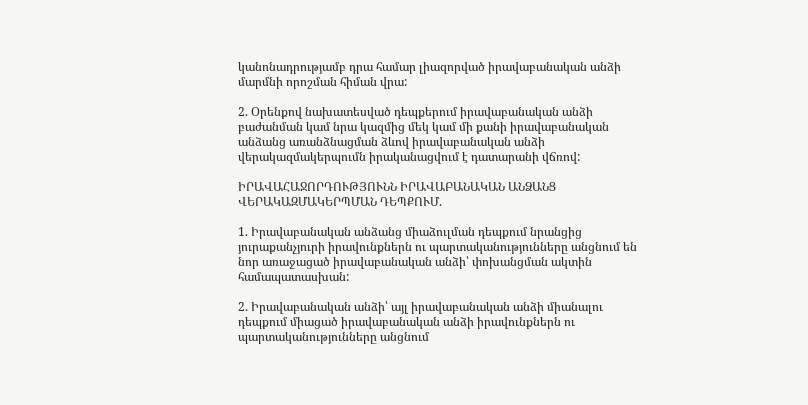կանոնադրությամբ դրա համար լիազորված իրավաբանական անձի մարմնի որոշման հիման վրա:

2. Օրենքով նախատեսված դեպքերում իրավաբանական անձի բաժանման կամ նրա կազմից մեկ կամ մի քանի իրավաբանական անձանց առանձնացման ձևով իրավաբանական անձի վերակազմակերպումն իրականացվում է դատարանի վճռով:

ԻՐԱՎԱՀԱՋՈՐԴՈՒԹՅՈՒՆՆ ԻՐԱՎԱԲԱՆԱԿԱՆ ԱՆՁԱՆՑ ՎԵՐԱԿԱԶՄԱԿԵՐՊՄԱՆ ԴԵՊՔՈՒՄ.

1. Իրավաբանական անձանց միաձուլման դեպքում նրանցից յուրաքանչյուրի իրավունքներն ու պարտականությունները անցնում են նոր առաջացած իրավաբանական անձի՝ փոխանցման ակտին համապատասխան:

2. Իրավաբանական անձի՝ այլ իրավաբանական անձի միանալու դեպքում միացած իրավաբանական անձի իրավունքներն ու պարտականությունները անցնում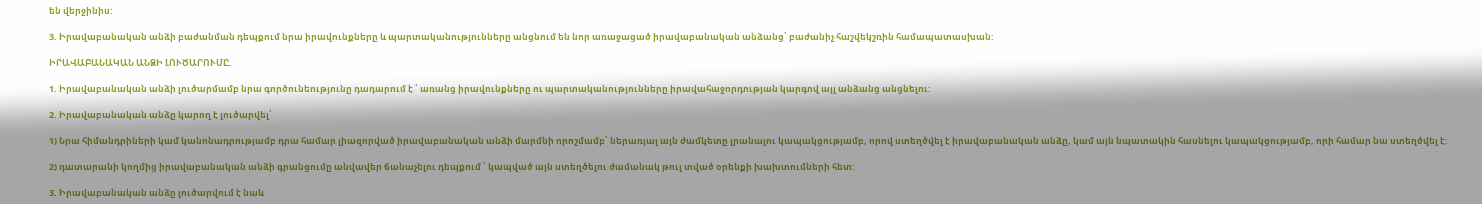են վերջինիս:

3. Իրավաբանական անձի բաժանման դեպքում նրա իրավունքները և պարտականությունները անցնում են նոր առաջացած իրավաբանական անձանց՝ բաժանիչ հաշվեկշռին համապատասխան:

ԻՐԱՎԱԲԱՆԱԿԱՆ ԱՆՁԻ ԼՈՒԾԱՐՈՒՄԸ.

1. Իրավաբանական անձի լուծարմամբ նրա գործունեությունը դադարում է ՝ առանց իրավունքները ու պարտականությունները իրավահաջորդության կարգով այլ անձանց անցնելու:

2. Իրավաբանական անձը կարող է լուծարվել՝

1) Նրա հիմանդրիների կամ կանոնադրությամբ դրա համար լիազորված իրավաբանական անձի մարմնի որոշմամբ՝ ներառյալ այն ժամկետը լրանալու կապակցությամբ, որով ստեղծվել է իրավաբանական անձը, կամ այն նպատակին հասնելու կապակցությամբ, որի համար նա ստեղծվել է:

2) դատարանի կողմից իրավաբանական անձի գրանցումը անվավեր ճանաչելու դեպքում ՝ կապված այն ստեղծելու ժամանակ թուլ տված օրենքի խախտումների հետ:

3. Իրավաբանական անձը լուծարվում է նաև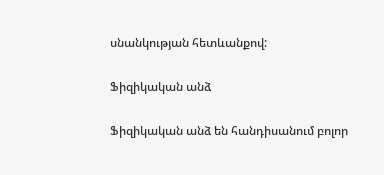սնանկության հետևանքով:

Ֆիզիկական անձ

Ֆիզիկական անձ են հանդիսանում բոլոր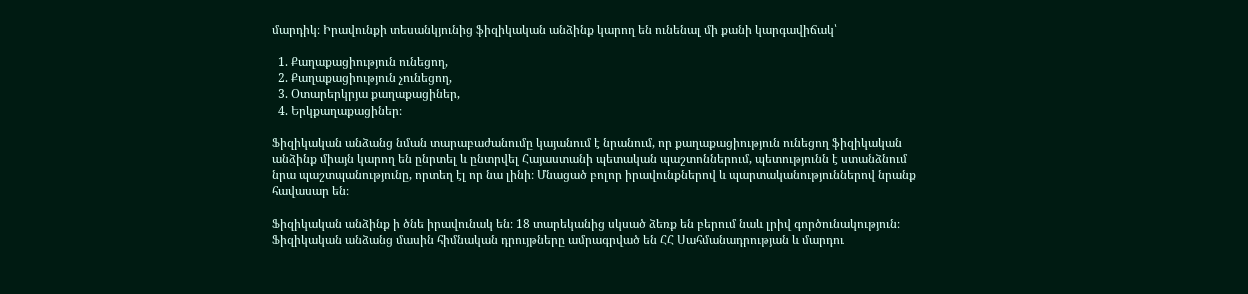մարդիկ։ Իրավունքի տեսանկյունից ֆիզիկական անձինք կարող են ունենալ մի քանի կարգավիճակ՝

  1. Քաղաքացիություն ունեցող,
  2. Քաղաքացիություն չունեցող,
  3. Օտարերկրյա քաղաքացիներ,
  4. Երկքաղաքացիներ։

Ֆիզիկական անձանց նման տարաբաժանումը կայանում է նրանում, որ քաղաքացիություն ունեցող ֆիզիկական անձինք միայն կարող են ընրտել և ընտրվել Հայաստանի պետական պաշտոններում, պետությունն է ստանձնում նրա պաշտպանությունը, որտեղ էլ որ նա լինի։ Մնացած բոլոր իրավունքներով և պարտականություններով նրանք հավասար են։

Ֆիզիկական անձինք ի ծնե իրավունակ են։ 18 տարեկանից սկսած ձեռք են բերում նաև լրիվ գործունակություն։ Ֆիզիկական անձանց մասին հիմնական դրույթները ամրագրված են ՀՀ Սահմանադրության և մարդու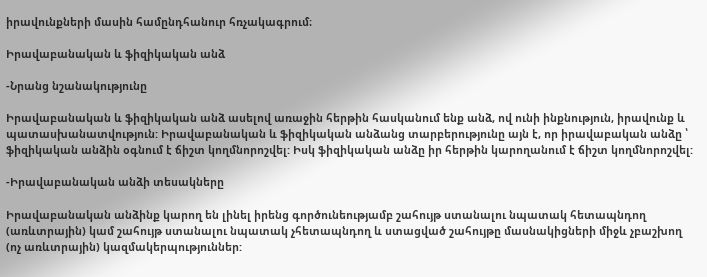իրավունքների մասին համընդհանուր հռչակագրում։

Իրավաբանական և ֆիզիկական անձ

-Նրանց նշանակությունը

Իրավաբանական և ֆիզիկական անձ ասելով առաջին հերթին հասկանում ենք անձ, ով ունի ինքնություն, իրավունք և պատասխանատվություն: Իրավաբանական և ֆիզիկական անձանց տարբերությունը այն է, որ իրավաբական անձը ՝ ֆիզիկական անձին օգնում է ճիշտ կողմնորոշվել: Իսկ ֆիզիկական անձը իր հերթին կարողանում է ճիշտ կողմնորոշվել:

-Իրավաբանական անձի տեսակները

Իրավաբանական անձինք կարող են լինել իրենց գործունեությամբ շահույթ ստանալու նպատակ հետապնդող (առևտրային) կամ շահույթ ստանալու նպատակ չհետապնդող և ստացված շահույթը մասնակիցների միջև չբաշխող (ոչ առևտրային) կազմակերպություններ: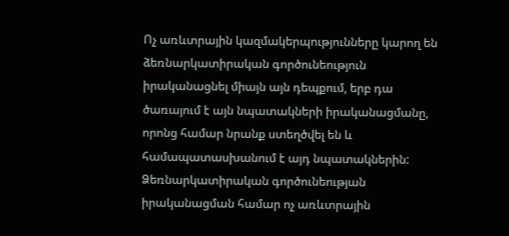Ոչ առևտրային կազմակերպությունները կարող են ձեռնարկատիրական գործունեություն իրականացնել միայն այն դեպքում, երբ դա ծառայում է այն նպատակների իրականացմանը, որոնց համար նրանք ստեղծվել են և համապատասխանում է այդ նպատակներին: Ձեռնարկատիրական գործունեության իրականացման համար ոչ առևտրային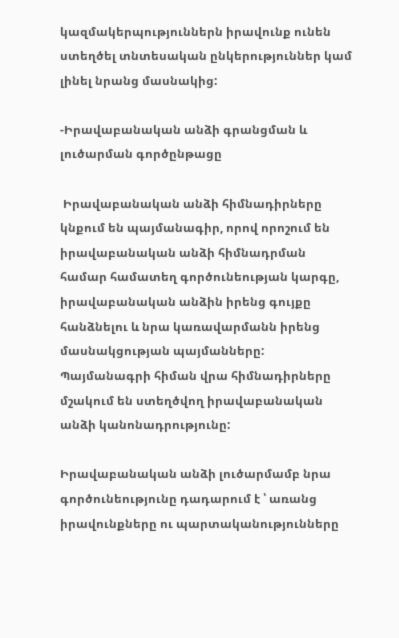կազմակերպություններն իրավունք ունեն ստեղծել տնտեսական ընկերություններ կամ լինել նրանց մասնակից:

-Իրավաբանական անձի գրանցման և լուծարման գործընթացը

 Իրավաբանական անձի հիմնադիրները կնքում են պայմանագիր, որով որոշում են իրավաբանական անձի հիմնադրման համար համատեղ գործունեության կարգը, իրավաբանական անձին իրենց գույքը հանձնելու և նրա կառավարմանն իրենց մասնակցության պայմանները:  Պայմանագրի հիման վրա հիմնադիրները մշակում են ստեղծվող իրավաբանական անձի կանոնադրությունը:

Իրավաբանական անձի լուծարմամբ նրա գործունեությունը դադարում է ՝ առանց իրավունքները ու պարտականությունները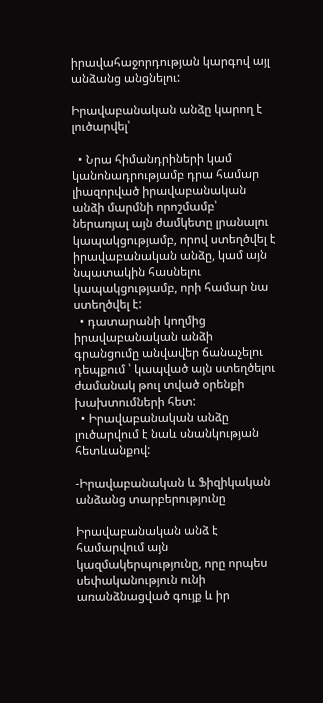իրավահաջորդության կարգով այլ անձանց անցնելու:

Իրավաբանական անձը կարող է լուծարվել՝

  • Նրա հիմանդրիների կամ կանոնադրությամբ դրա համար լիազորված իրավաբանական անձի մարմնի որոշմամբ՝ ներառյալ այն ժամկետը լրանալու կապակցությամբ, որով ստեղծվել է իրավաբանական անձը, կամ այն նպատակին հասնելու կապակցությամբ, որի համար նա ստեղծվել է:
  • դատարանի կողմից իրավաբանական անձի գրանցումը անվավեր ճանաչելու դեպքում ՝ կապված այն ստեղծելու ժամանակ թուլ տված օրենքի խախտումների հետ:
  • Իրավաբանական անձը լուծարվում է նաև սնանկության հետևանքով:

-Իրավաբանական և Ֆիզիկական անձանց տարբերությունը

Իրավաբանական անձ է համարվում այն կազմակերպությունը, որը որպես սեփականություն ունի առանձնացված գույք և իր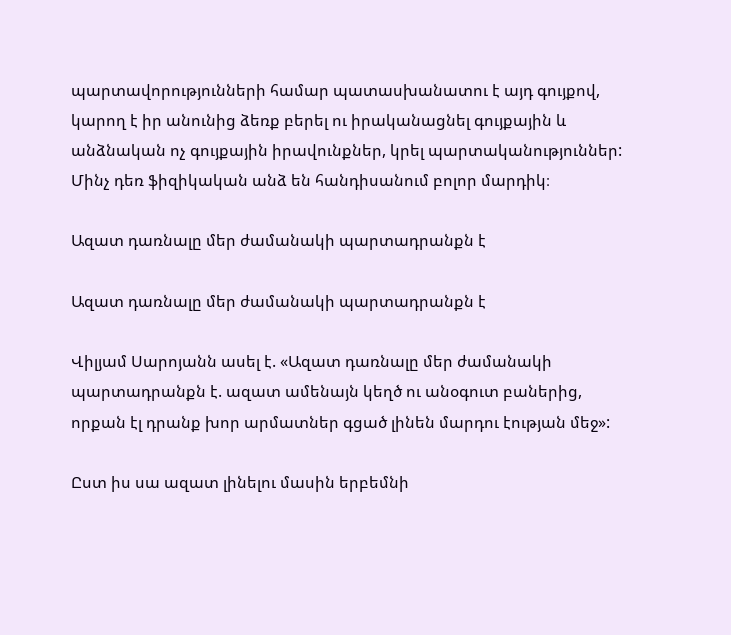պարտավորությունների համար պատասխանատու է այդ գույքով, կարող է իր անունից ձեռք բերել ու իրականացնել գույքային և անձնական ոչ գույքային իրավունքներ, կրել պարտականություններ: Մինչ դեռ ֆիզիկական անձ են հանդիսանում բոլոր մարդիկ։

Ազատ դառնալը մեր ժամանակի պարտադրանքն է

Ազատ դառնալը մեր ժամանակի պարտադրանքն է

Վիլյամ Սարոյանն ասել է. «Ազատ դառնալը մեր ժամանակի պարտադրանքն է. ազատ ամենայն կեղծ ու անօգուտ բաներից, որքան էլ դրանք խոր արմատներ գցած լինեն մարդու էության մեջ»:

Ըստ իս սա ազատ լինելու մասին երբեմնի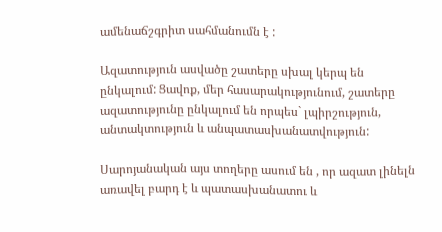ամենաճշգրիտ սահմանումն է :

Ազատություն ասվածը շատերը սխալ կերպ են ընկալում: Ցավոք, մեր հասարակությունում, շատերը ազատությունը ընկալում են որպես` լպիրշություն, անտակտություն և անպատասխանատվություն:

Սարոյանական այս տողերը ասում են , որ ազատ լինելն առավել բարդ է և պատասխանատու և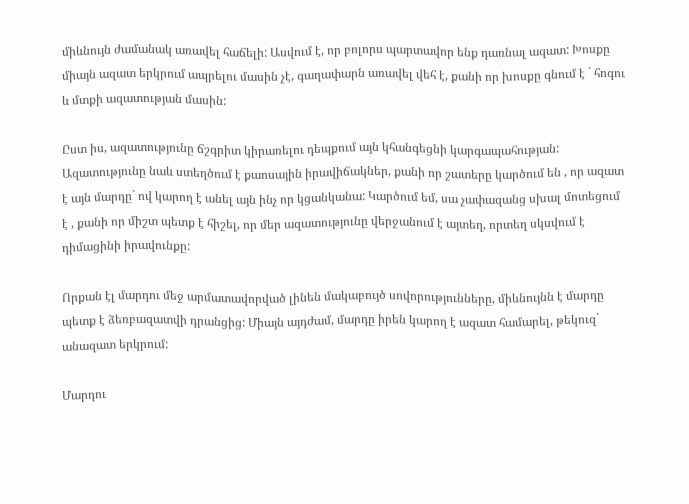միևնույն ժամանակ առավել հաճելի: Ասվում է, որ բոլորս պարտավոր ենք դառնալ ազատ: Խոսքը միայն ազատ երկրում ապրելու մասին չէ, գաղափարն առավել վեհ է, քանի որ խոսքը գնում է ` հոգու և մտքի ազատության մասին:

Ըստ իս, ազատությունը ճշգրիտ կիրառելու դեպքում այն կհանգեցնի կարգապահության: Ազատությունը նաև ստեղծում է քաոսային իրավիճակներ, քանի որ շատերը կարծում են , որ ազատ է այն մարդը` ով կարող է անել այն ինչ որ կցանկանա: Կարծում եմ, սա չափազանց սխալ մոտեցում է , քանի որ միշտ պետք է հիշել, որ մեր ազատությունը վերջանում է այտեղ, որտեղ սկսվում է դիմացինի իրավունքը:

Որքան էլ մարդու մեջ արմատավորված լինեն մակաբույծ սովորությունները, միևնույնն է մարդը պետք է ձեռբազատվի դրանցից: Միայն այդժամ, մարդը իրեն կարող է ազատ համարել, թեկուզ` անազատ երկրում:

Մարդու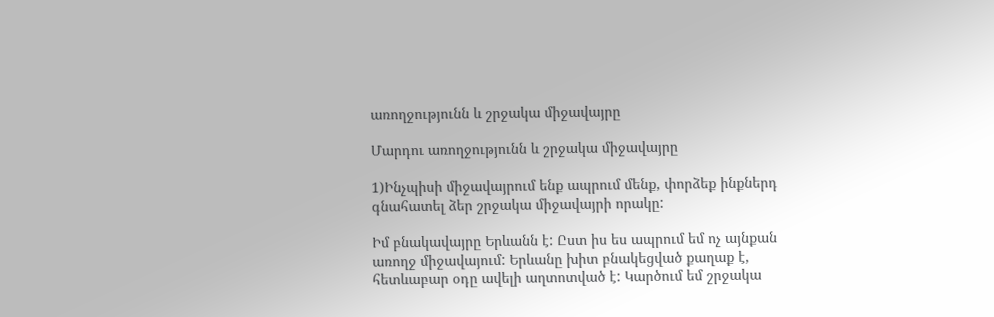առողջությունն և շրջակա միջավայրը

Մարդու առողջությունն և շրջակա միջավայրը

1)Ինչպիսի միջավայրում ենք ապրում մենք, փորձեք ինքներդ գնահատել ձեր շրջակա միջավայրի որակը:

Իմ բնակավայրը Երևանն է: Ըստ իս ես ապրում եմ ոչ այնքան առողջ միջավայում: Երևանը խիտ բնակեցված քաղաք է, հետևաբար օդը ավելի աղտոտված է: Կարծում եմ շրջակա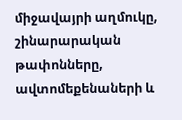միջավայրի աղմուկը, շինարարական թափոնները, ավտոմեքենաների և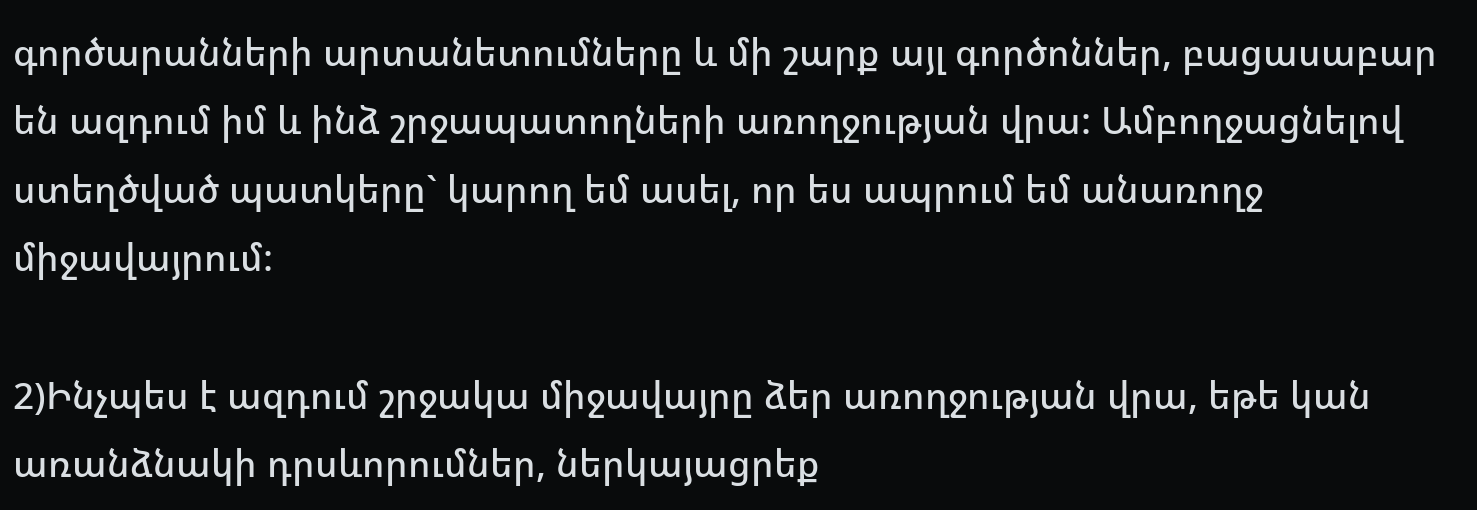գործարանների արտանետումները և մի շարք այլ գործոններ, բացասաբար են ազդում իմ և ինձ շրջապատողների առողջության վրա: Ամբողջացնելով ստեղծված պատկերը` կարող եմ ասել, որ ես ապրում եմ անառողջ միջավայրում:

2)Ինչպես է ազդում շրջակա միջավայրը ձեր առողջության վրա, եթե կան առանձնակի դրսևորումներ, ներկայացրեք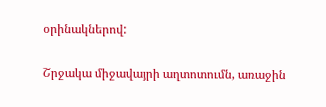օրինակներով:

Շրջակա միջավայրի աղտոտումն, առաջին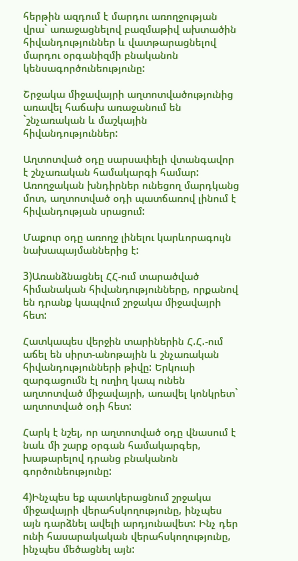հերթին ազդում է մարդու առողջության վրա` առաջացնելով բազմաթիվ ախտածին հիվանդություններ և վատթարացնելով մարդու օրգանիզմի բնականոն կենսագործունեությունը:

Շրջակա միջավայրի աղտոտվածությունից առավել հաճախ առաջանում են `շնչառական և մաշկային հիվանդություններ:

Աղտոտված օդը սարսափելի վտանգավոր է շնչառական համակարգի համար: Առողջական խնդիրներ ունեցող մարդկանց մոտ, աղտոտված օդի պատճառով լինում է հիվանդության սրացում:

Մաքուր օդը առողջ լինելու կարևորագույն նախապայմաններից է:

3)Առանձնացնել ՀՀ-ում տարածված հիմանական հիվանդությունները, որքանով են դրանք կապվում շրջակա միջավայրի հետ:

Հատկապես վերջին տարիներին Հ.Հ.-ում աճել են սիրտ-անոթային և շնչառական հիվանդությունների թիվը: Երկուսի զարգացումն էլ ուղիղ կապ ունեն աղտոտված միջավայրի, առավել կոնկրետ` աղտոտված օդի հետ:

Հարկ է նշել, որ աղտոտված օդը վնասում է նաև մի շարք օրգան համակարգեր, խաթարելով դրանց բնականոն գործունեությունը:

4)Ինչպես եք պատկերացնում շրջակա միջավայրի վերահսկողությունը, ինչպես այն դարձնել ավելի արդյունավետ: Ինչ դեր ունի հասարակական վերահսկողությունը, ինչպես մեծացնել այն: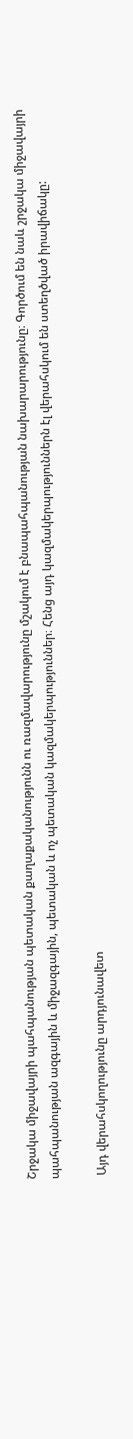Շրջակա միջավայրի պահպանության պետական քաղաքականությունն ու ռազմավարությունը մշակում է բնապահպանության նախարարությունը։ Գործում են նաև շրջակա միջավայրի պահպանության ազգային և միջազգային, պետական և ոչ պետական կազմակերպություններ։ Հենց այդ կազմակերպություններն էլ վերահսկում են ստեղծված իրավիճակը:

 Այդ վերահսկողությունը արդյունավետ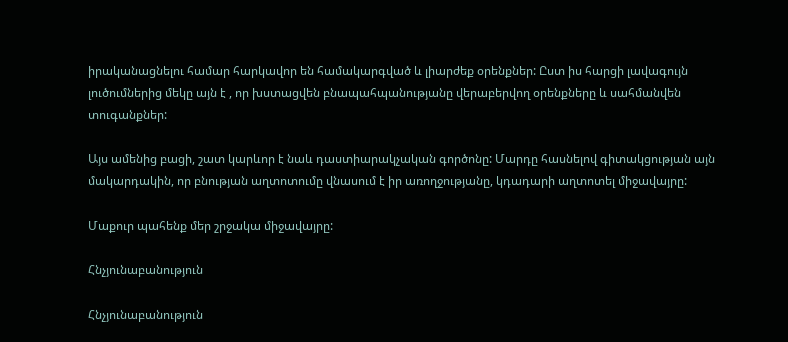իրականացնելու համար հարկավոր են համակարգված և լիարժեք օրենքներ: Ըստ իս հարցի լավագույն լուծումներից մեկը այն է , որ խստացվեն բնապահպանությանը վերաբերվող օրենքները և սահմանվեն տուգանքներ:

Այս ամենից բացի, շատ կարևոր է նաև դաստիարակչական գործոնը: Մարդը հասնելով գիտակցության այն մակարդակին, որ բնության աղտոտումը վնասում է իր առողջությանը, կդադարի աղտոտել միջավայրը:

Մաքուր պահենք մեր շրջակա միջավայրը:

Հնչյունաբանություն

Հնչյունաբանություն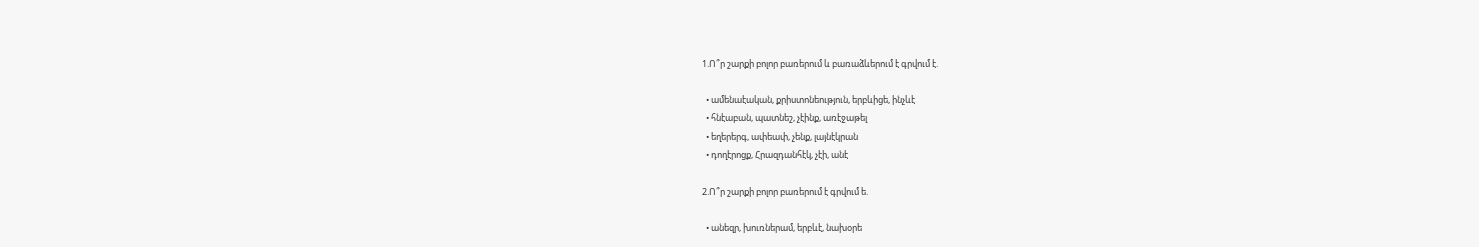1.Ո՞ր շարքի բոլոր բառերում և բառաձևերում է գրվում է.

  • ամենաէական, քրիստոնեություն, երբևիցե, ինչևէ
  • հնէաբան, պատնեշ, չէինք, առէջաթել
  • եղերերգ, ափեափ, չենք, լայնէկրան
  • դողէրոցք, Հրազդանհէկ, չէի, անէ

2.Ո՞ր շարքի բոլոր բառերում է գրվում ե.

  • անեզր, խուռներամ, երբևէ, նախօրե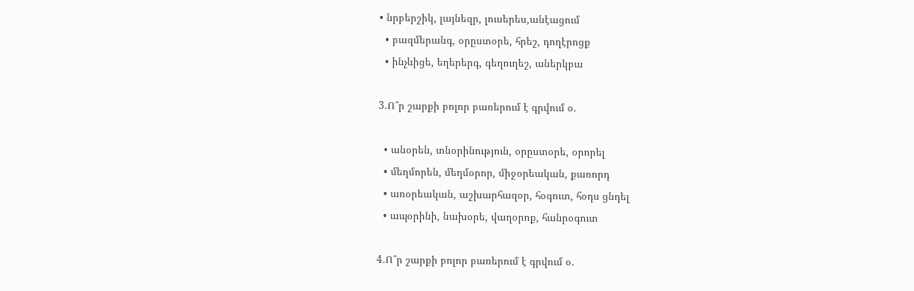• նրբերշիկ, լայնեզր, լուսերես,անէացում
  • բազմերանգ, օրըստօրե, հրեշ, դողէրոցք
  • ինչևիցե, եղերերգ, գեղուղեշ, աներկբա

3.Ո՞ր շարքի բոլոր բառերում է գրվում օ.

  • անօրեն, տնօրինություն, օրըստօրե, օրորել
  • մեղմորեն, մեղմօրոր, միջօրեական, քառորդ
  • առօրեական, աշխարհազօր, հօգուտ, հօդս ցնդել
  • ապօրինի, նախօրե, վաղօրոք, հանրօգուտ

4.Ո՞ր շարքի բոլոր բառերում է գրվում օ.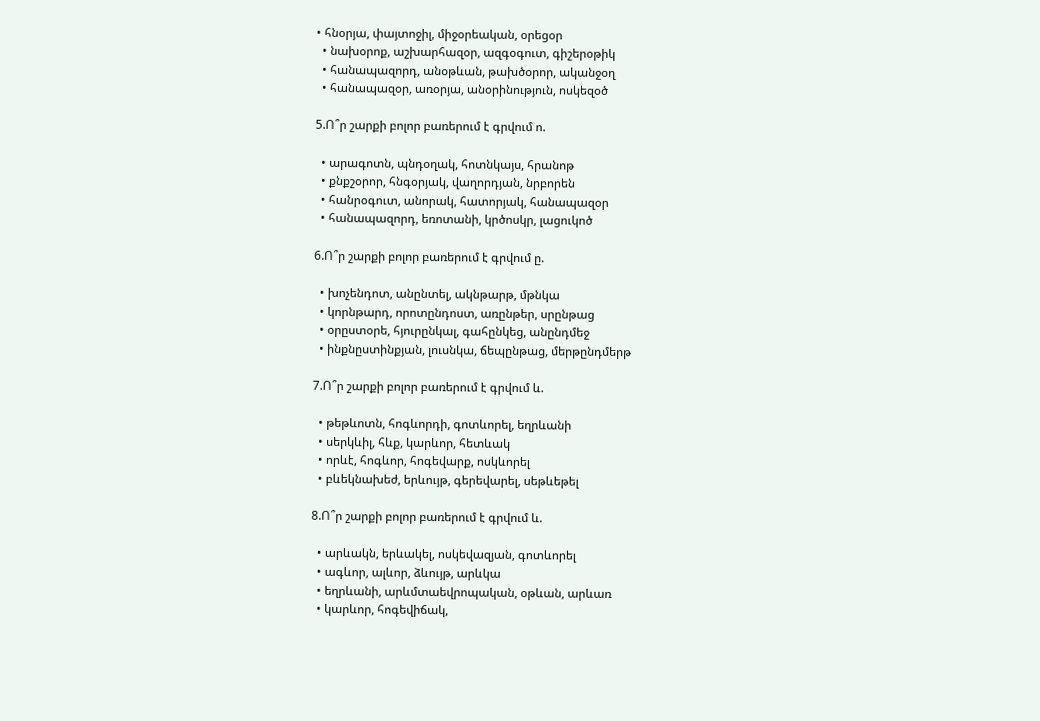• հնօրյա, փայտոջիլ, միջօրեական, օրեցօր
  • նախօրոք, աշխարհազօր, ազգօգուտ, գիշերօթիկ
  • հանապազորդ, անօթևան, թախծօրոր, ականջօղ
  • հանապազօր, առօրյա, անօրինություն, ոսկեզօծ

5.Ո՞ր շարքի բոլոր բառերում է գրվում ո.

  • արագոտն, պնդօղակ, հոտնկայս, հրանոթ
  • քնքշօրոր, հնգօրյակ, վաղորդյան, նրբորեն
  • հանրօգուտ, անորակ, հատորյակ, հանապազօր
  • հանապազորդ, եռոտանի, կրծոսկր, լացուկոծ

6.Ո՞ր շարքի բոլոր բառերում է գրվում ը.

  • խոչենդոտ, անընտել, ակնթարթ, մթնկա
  • կորնթարդ, որոտընդոստ, առընթեր, սրընթաց
  • օրըստօրե, հյուրընկալ, գահընկեց, անընդմեջ
  • ինքնըստինքյան, լուսնկա, ճեպընթաց, մերթընդմերթ

7.Ո՞ր շարքի բոլոր բառերում է գրվում և.

  • թեթևոտն, հոգևորդի, գոտևորել, եղրևանի
  • սերկևիլ, հևք, կարևոր, հետևակ
  • որևէ, հոգևոր, հոգեվարք, ոսկևորել
  • բևեկնախեժ, երևույթ, գերեվարել, սեթևեթել

8.Ո՞ր շարքի բոլոր բառերում է գրվում և.

  • արևակն, երևակել, ոսկեվազյան, գոտևորել
  • ագևոր, ալևոր, ձևույթ, արևկա
  • եղրևանի, արևմտաեվրոպական, օթևան, արևառ
  • կարևոր, հոգեվիճակ,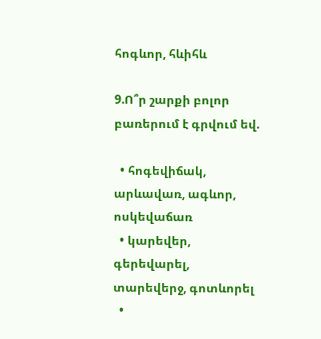հոգևոր, հևիհև

9.Ո՞ր շարքի բոլոր բառերում է գրվում եվ.

  • հոգեվիճակ, արևավառ, ագևոր, ոսկեվաճառ
  • կարեվեր, գերեվարել, տարեվերջ, գոտևորել
  •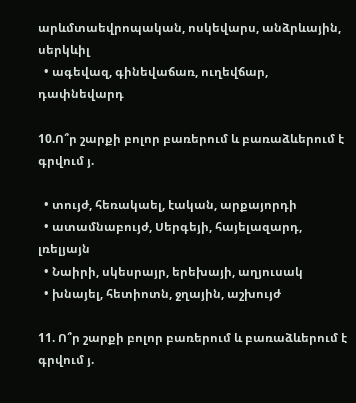արևմտաեվրոպական, ոսկեվարս, անձրևային, սերկևիլ
  • ագեվազ, գինեվաճառ, ուղեվճար, դափնեվարդ

10.Ո՞ր շարքի բոլոր բառերում և բառաձևերում է գրվում յ.

  • տույժ, հեռակաել, էական, արքայորդի
  • ատամնաբույժ, Սերգեյի, հայելազարդ, լռելյայն
  • Նաիրի, սկեսրայր, երեխայի, աղյուսակ
  • խնայել, հետիոտն, ջղային, աշխույժ

11. Ո՞ր շարքի բոլոր բառերում և բառաձևերում է գրվում յ.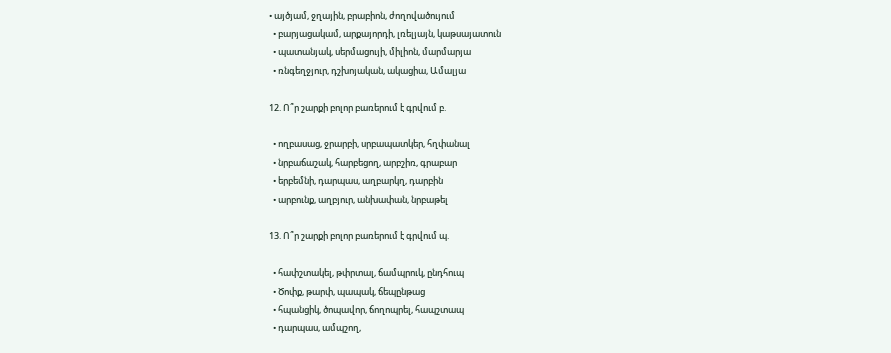• այծյամ, ջղային, բրաբիոն, ժողովածույում
  • բարյացակամ, արքայորդի, լռելյայն, կաթսայատուն
  • պատանյակ, սերմացույի, միլիոն, մարմարյա
  • ռնգեղջյուր, դշխոյական, ակացիա, Ամալյա

12. Ո՞ր շարքի բոլոր բառերում է գրվում բ.

  • ողբասաց, ջրարբի, սրբապատկեր, հղփանալ
  • նրբաճաշակ, հարբեցող, արբշիռ, գրաբար
  • երբեմնի, դարպաս, աղբարկղ, դարբին
  • արբունք, աղբյուր, անխափան, նրբաթել

13. Ո՞ր շարքի բոլոր բառերում է գրվում պ.

  • հափշտակել, թփրտալ, ճամպրուկ, ընդհուպ
  • Ծոփք, թարփ, պապակ, ճեպընթաց
  • հպանցիկ, ծոպավոր, ճողոպրել, հապշտապ
  • դարպաս, ամպշող,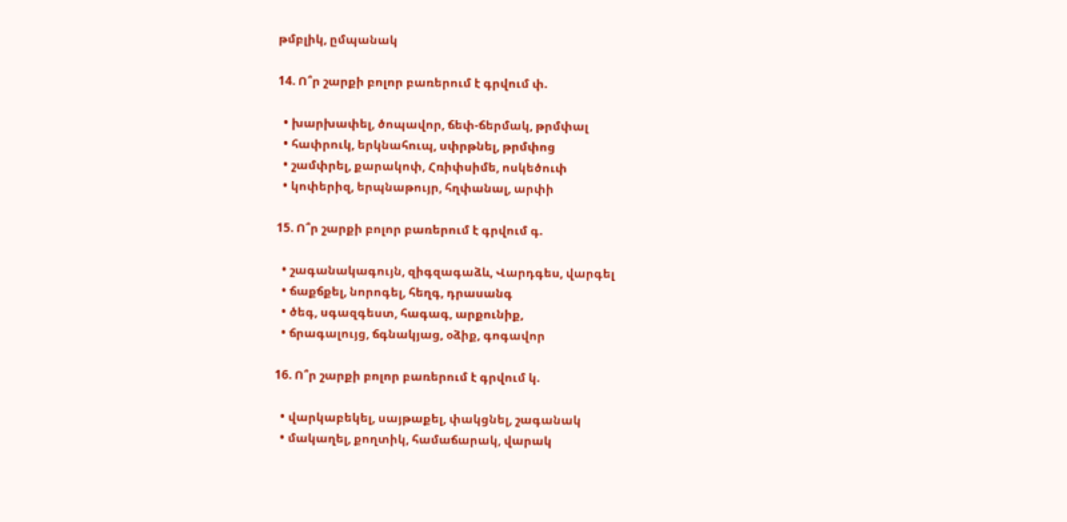թմբլիկ, ըմպանակ

14. Ո՞ր շարքի բոլոր բառերում է գրվում փ.

  • խարխափել, ծոպավոր, ճեփ-ճերմակ, թրմփալ
  • հափրուկ, երկնահուպ, սփրթնել, թրմփոց
  • շամփրել, քարակոփ, Հռիփսիմե, ոսկեծուփ
  • կոփերիզ, երպնաթույր, հղփանալ, արփի

15. Ո՞ր շարքի բոլոր բառերում է գրվում գ.

  • շագանակագույն, զիգզագաձև, Վարդգես, վարգել
  • ճաքճքել, նորոգել, հեղգ, դրասանգ
  • ծեգ, սգազգեստ, հագագ, արքունիք,
  • ճրագալույց, ճգնակյաց, օձիք, գոգավոր

16. Ո՞ր շարքի բոլոր բառերում է գրվում կ.

  • վարկաբեկել, սայթաքել, փակցնել, շագանակ
  • մակաղել, քողտիկ, համաճարակ, վարակ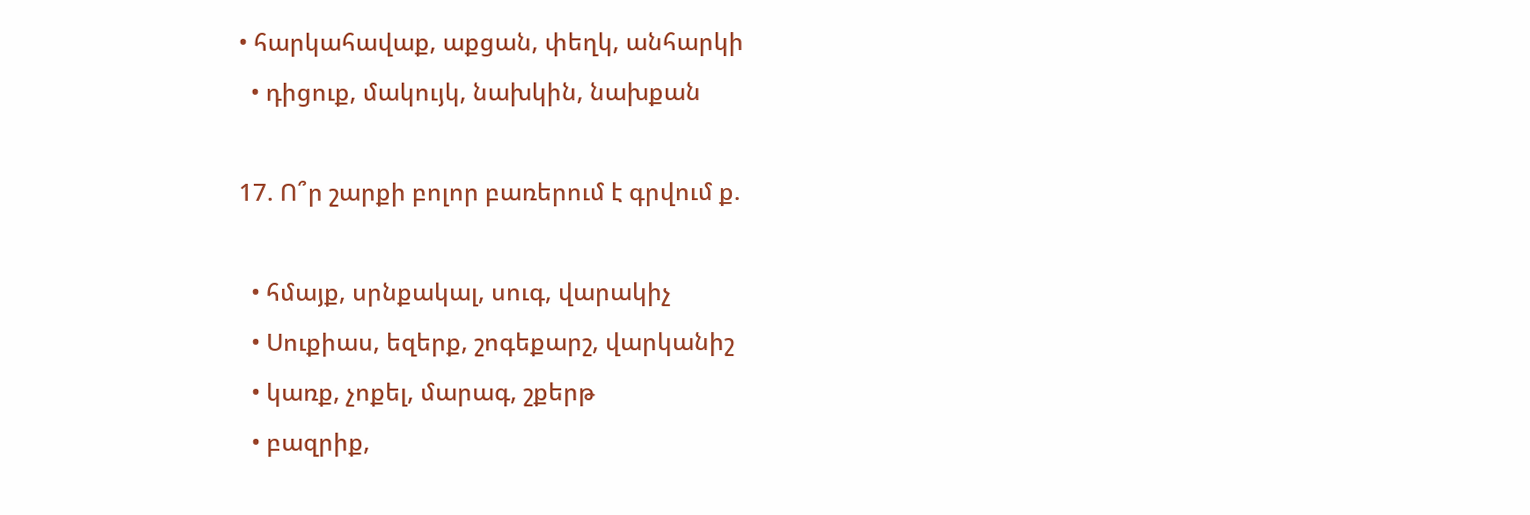• հարկահավաք, աքցան, փեղկ, անհարկի
  • դիցուք, մակույկ, նախկին, նախքան

17. Ո՞ր շարքի բոլոր բառերում է գրվում ք.

  • հմայք, սրնքակալ, սուգ, վարակիչ
  • Սուքիաս, եզերք, շոգեքարշ, վարկանիշ
  • կառք, չոքել, մարագ, շքերթ
  • բազրիք,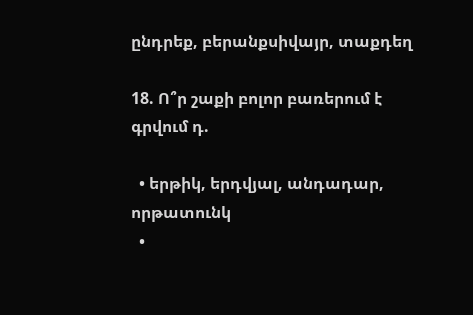ընդրեք, բերանքսիվայր, տաքդեղ

18. Ո՞ր շաքի բոլոր բառերում է գրվում դ.

  • երթիկ, երդվյալ, անդադար, որթատունկ
  •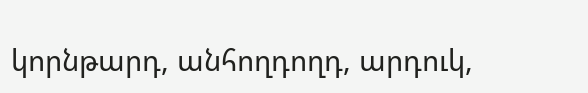կորնթարդ, անհողդողդ, արդուկ,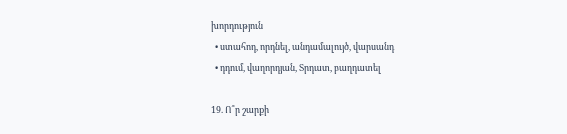խորդություն
  • ստահոդ, որդնել, անդամալույծ, վարսանդ
  • դդում, վաղորդյան, Տրդատ, բաղդատել

19. Ո՞ր շարքի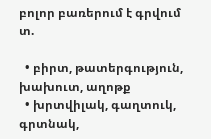բոլոր բառերում է գրվում տ.

  • բիրտ, թատերգություն, խախուտ, աղոթք
  • խրտվիլակ, գաղտուկ, գրտնակ,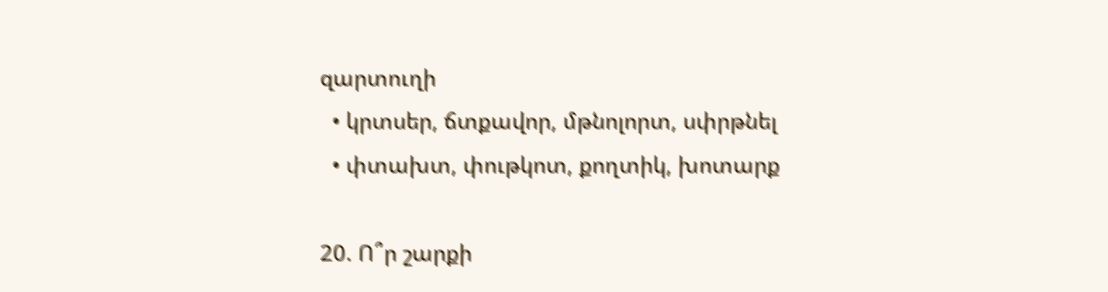զարտուղի
  • կրտսեր, ճտքավոր, մթնոլորտ, սփրթնել
  • փտախտ, փութկոտ, քողտիկ, խոտարք

20. Ո՞ր շարքի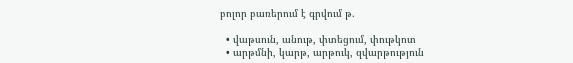բոլոր բառերում է գրվում թ.

  • վաթսուն, անութ, փտեցում, փութկոտ
  • արթմնի, կարթ, արթուկ, զվարթություն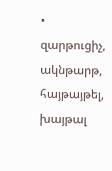• զարթուցիչ, ակնթարթ, հայթայթել, խայթալ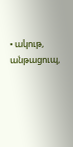• ակութ, անթացուպ,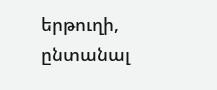երթուղի, ընտանալ